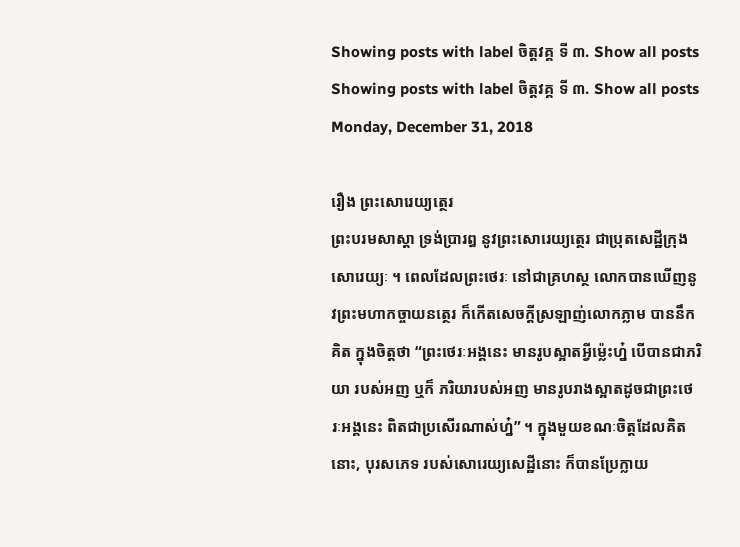Showing posts with label ចិត្តវគ្គ ទី ៣. Show all posts
Showing posts with label ចិត្តវគ្គ ទី ៣. Show all posts
Monday, December 31, 2018

រឿង ព្រះសោរេយ្យត្ថេរ
ព្រះបរមសាស្តា ទ្រង់ប្រារឰ នូវព្រះសោរេយ្យត្ថេរ ជាបុ្រតសេដ្ឋីក្រុងសោរេយ្យៈ ។ ពេលដែលព្រះថេរៈ នៅជាគ្រហស្ថ លោកបានឃើញនូវព្រះមហាកច្ចាយនត្ថេរ ក៏កើតសេចក្តីស្រឡាញ់លោកភ្លាម បាននឹកគិត ក្នុងចិត្តថា “ព្រះថេរៈឣង្គនេះ មានរូបស្អាតអ្វីម៉្លេះហ្ន៎ បើបានជាភរិយា របស់ឣញ ឬក៏ ភរិយារបស់ឣញ មានរូបរាងស្អាតដូចជាព្រះថេរៈឣង្គនេះ ពិតជាប្រសើរណាស់ហ្ន៎” ។ ក្នុងមួយខណៈចិត្តដែលគិតនោះ, បុរសភេទ របស់សោរេយ្យសេដ្ឋីនោះ ក៏បានប្រែក្លាយ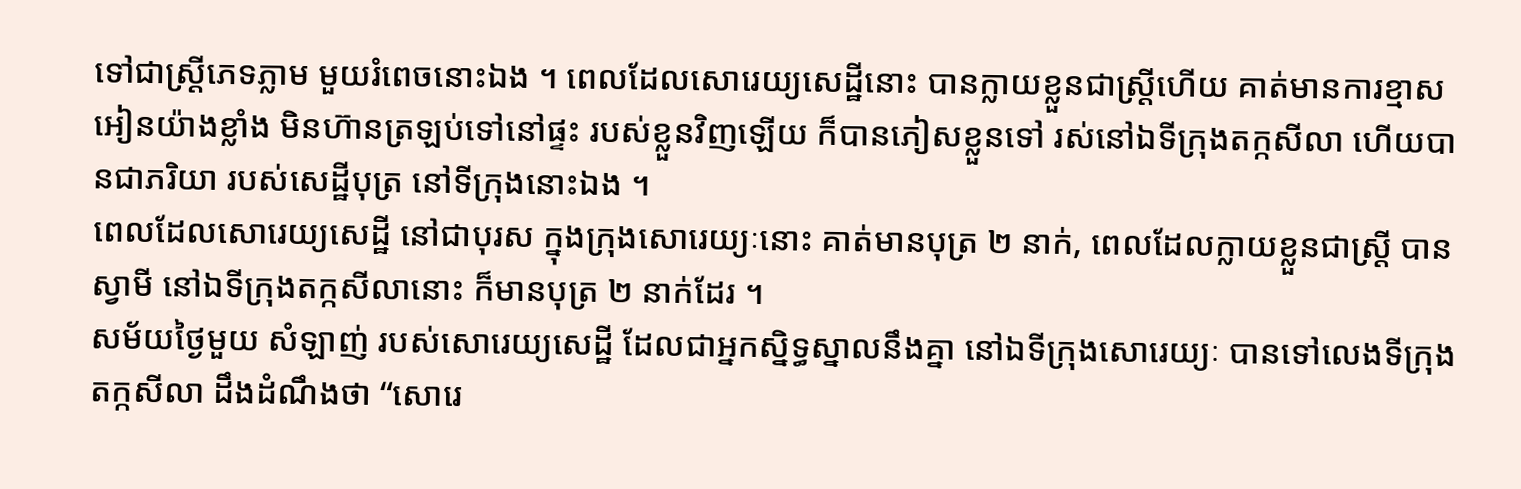ទៅជាស្ត្រីភេទភ្លាម មួយរំពេចនោះឯង ។ ពេលដែលសោរេយ្យសេដ្ឋីនោះ បានក្លាយខ្លួនជាស្ត្រីហើយ គាត់មានការខ្មាសឣៀនយ៉ាងខ្លាំង មិនហ៊ានត្រឡប់ទៅនៅផ្ទះ របស់ខ្លួនវិញឡើយ ក៏បានភៀសខ្លួនទៅ រស់នៅឯទីក្រុងតក្កសីលា ហើយបានជាភរិយា របស់សេដ្ឋីបុត្រ នៅទីក្រុងនោះឯង ។
ពេលដែលសោរេយ្យសេដ្ឋី នៅជាបុរស ក្នុងក្រុងសោរេយ្យៈនោះ គាត់មានបុត្រ ២ នាក់, ពេលដែលក្លាយខ្លួនជាស្ត្រី បានស្វាមី នៅឯទីក្រុងតក្កសីលានោះ ក៏មានបុត្រ ២ នាក់ដែរ ។
សម័យថ្ងៃមួយ សំឡាញ់ របស់សោរេយ្យសេដ្ឋី ដែលជាឣ្នកស្និទ្ធស្នាលនឹងគ្នា នៅឯទីក្រុងសោរេយ្យៈ បានទៅលេងទីក្រុងតក្កសីលា ដឹងដំណឹងថា “សោរេ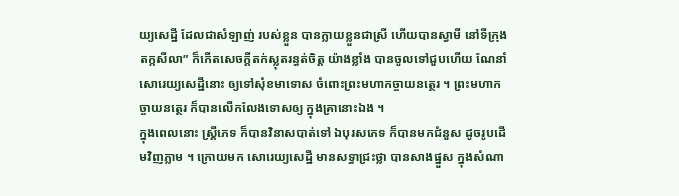យ្យសេដ្ឋី ដែលជាសំឡាញ់ របស់ខ្លួន បានក្លាយខ្លួនជាស្រី ហើយបានស្វាមី នៅទីក្រុងតក្កសីលា” ក៏កើតសេចក្តីតក់ស្លុតរន្ធត់ចិត្ត យ៉ាងខ្លាំង បានចូលទៅជួបហើយ ណែនាំសោរេយ្យសេដ្ឋីនោះ ឲ្យទៅសុំខមាទោស ចំពោះព្រះមហាកច្ចាយនត្ថេរ ។ ព្រះមហាកច្ចាយនត្ថេរ ក៏បានលើកលែងទោសឲ្យ ក្នុងគ្រានោះឯង ។
ក្នុងពេលនោះ ស្ត្រីភេទ ក៏បានវិនាសបាត់ទៅ ឯបុរសភេទ ក៏បានមកជំនួស ដូចរូបដើមវិញភ្លាម ។ ក្រោយមក សោរេយ្យសេដ្ឋី មានសទ្ធាជ្រះថ្លា បានសាងផ្នួស ក្នុងសំណា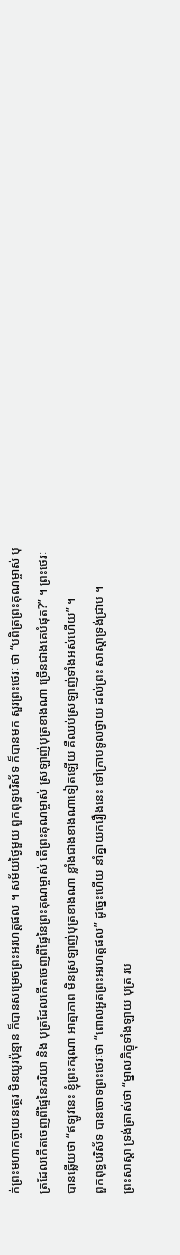ក់ព្រះមហាកច្ចាយនត្ថេរ មិនយូរប៉ុន្មាន ក៏បានសម្រេចព្រះឣរហត្តផល ។ សម័យថ្ងៃមួយ ពួកពុទ្ធបរិស័ទ ក៏បានមក សួរព្រះថេរៈ ថា “បពិត្រព្រះគុណម្ចាស់ បុត្រដែលកើតចេញពីផ្ទៃនៃភរិយា និង បុត្រដែលកើតចេញពីផ្ទៃនៃព្រះគុណម្ចាស់ តើព្រះគុណម្ចាស់ ស្រឡាញ់បុត្រខាងណា ច្រើនជាងគេបំផុត?” ។ ព្រះថេរៈ បានឆ្លើយថា “ឥឡូវនេះ ខ្ញុំព្រះករុណា ឣាត្មាភាព មិនស្រឡាញ់បុត្រខាងណា ខ្លាំងជាងខាងណាទៀតឡើយ គឺឈប់ស្រឡាញ់ទាំងឣស់ហើយ” ។
ពួកពុទ្ធបរិស័ទ បានចោទព្រះថេរៈថា “ពោលឣួតព្រះឣរហត្តផល” ដូច្នេះហើយ នាំគ្នាយករឿងនេះ ទៅក្រាបទូលថ្វាយ ដល់ព្រះ សាស្តាទ្រង់ជ្រាប ។
ព្រះសាស្តា ទ្រង់ត្រាស់ថា “ម្នាលភិក្ខុទាំងឡាយ បុត្រ រប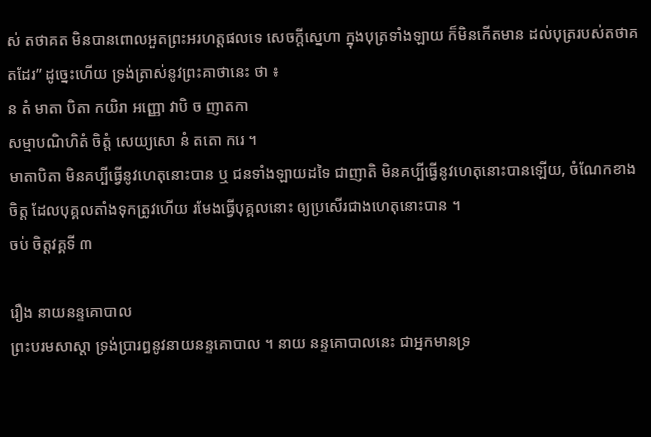ស់ តថាគត មិនបានពោលឣួតព្រះឣរហត្តផលទេ សេចក្តីស្នេហា ក្នុងបុត្រទាំងឡាយ ក៏មិនកើតមាន ដល់បុត្ររបស់តថាគតដែរ” ដូច្នេះហើយ ទ្រង់ត្រាស់នូវព្រះគាថានេះ ថា ៖
ន តំ មាតា បិតា កយិរា ឣញ្ញោ វាបិ ច ញាតកា
សម្មាបណិហិតំ ចិត្តំ សេយ្យសោ នំ តតោ ករេ ។
មាតាបិតា មិនគប្បីធ្វើនូវហេតុនោះបាន ឬ ជនទាំងឡាយដទៃ ជាញាតិ មិនគប្បីធ្វើនូវហេតុនោះបានឡើយ, ចំណែកខាងចិត្ត ដែលបុគ្គលតាំងទុកត្រូវហើយ រមែងធ្វើបុគ្គលនោះ ឲ្យប្រសើរជាងហេតុនោះបាន ។
ចប់ ចិត្តវគ្គទី ៣

រឿង នាយនន្ទគោបាល
ព្រះបរមសាស្តា ទ្រង់ប្រារឰនូវនាយនន្ទគោបាល ។ នាយ នន្ទគោបាលនេះ ជាឣ្នកមានទ្រ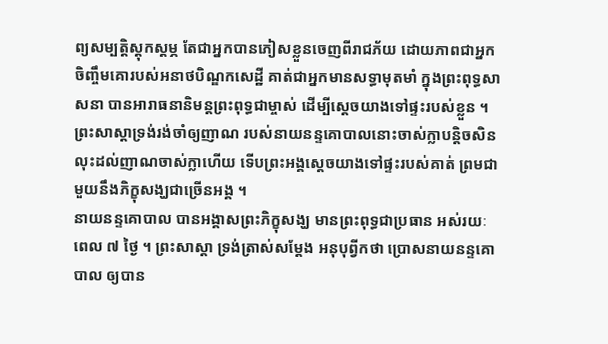ព្យសម្បត្តិស្តុកស្តម្ភ តែជាឣ្នកបានភៀសខ្លួនចេញពីរាជភ័យ ដោយភាពជាឣ្នកចិញ្ចឹមគោរបស់ឣនាថបិណ្ឌកសេដ្ឋី គាត់ជាឣ្នកមានសទ្ធាមុតមាំ ក្នុងព្រះពុទ្ធសាសនា បានឣារាធនានិមន្តព្រះពុទ្ធជាម្ចាស់ ដើម្បីស្តេចយាងទៅផ្ទះរបស់ខ្លួន ។
ព្រះសាស្តាទ្រង់រង់ចាំឲ្យញាណ របស់នាយនន្ទគោបាលនោះចាស់ក្លាបន្តិចសិន លុះដល់ញាណចាស់ក្លាហើយ ទើបព្រះឣង្គស្តេចយាងទៅផ្ទះរបស់គាត់ ព្រមជាមួយនឹងភិក្ខុសង្ឃជាច្រើនឣង្គ ។
នាយនន្ទគោបាល បានឣង្គាសព្រះភិក្ខុសង្ឃ មានព្រះពុទ្ធជាប្រធាន ឣស់រយៈពេល ៧ ថ្ងៃ ។ ព្រះសាស្តា ទ្រង់ត្រាស់សម្តែង ឣនុបុព្វីកថា ប្រោសនាយនន្ទគោបាល ឲ្យបាន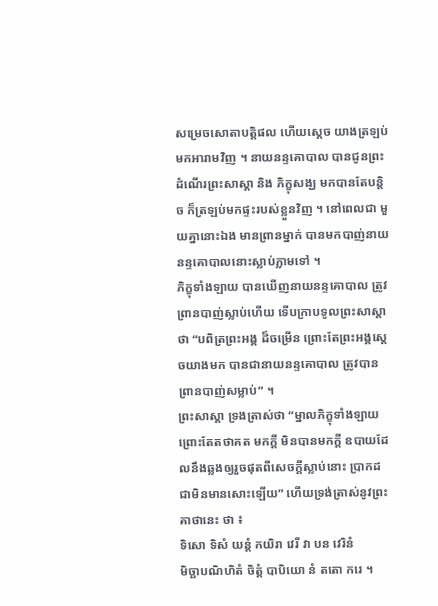សម្រេចសោតាបត្តិផល ហើយស្តេច យាងត្រឡប់មកឣារាមវិញ ។ នាយនន្ទគោបាល បានជូនព្រះដំណើរព្រះសាស្តា និង ភិក្ខុសង្ឃ មកបានតែបន្តិច ក៏ត្រឡប់មកផ្ទះរបស់ខ្លួនវិញ ។ នៅពេលជា មួយគ្នានោះឯង មានព្រានម្នាក់ បានមកបាញ់នាយនន្ទគោបាលនោះស្លាប់ភ្លាមទៅ ។
ភិក្ខុទាំងឡាយ បានឃើញនាយនន្ទគោបាល ត្រូវព្រានបាញ់ស្លាប់ហើយ ទើបក្រាបទូលព្រះសាស្តាថា “បពិត្រព្រះឣង្គ ដ៏ចម្រើន ព្រោះតែព្រះឣង្គស្តេចយាងមក បានជានាយនន្ទគោបាល ត្រូវបានព្រានបាញ់សម្លាប់” ។
ព្រះសាស្តា ទ្រងត្រាស់ថា “ម្នាលភិក្ខុទាំងឡាយ ព្រោះតែតថាគត មកក្តី មិនបានមកក្តី ឧបាយដែលនឹងឆ្លងឲ្យរួចផុតពីសេចក្តីស្លាប់នោះ ប្រាកដជាមិនមានសោះឡើយ” ហើយទ្រង់ត្រាស់នូវព្រះគាថានេះ ថា ៖
ទិសោ ទិសំ យន្តំ កយិរា វេរី វា បន វេរិនំ
មិច្ឆាបណិហិតំ ចិត្តំ បាបិយោ នំ តតោ ករេ ។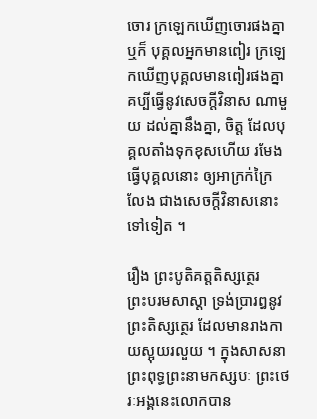ចោរ ក្រឡេកឃើញចោរផងគ្នា ឬក៏ បុគ្គលអ្នកមានពៀរ ក្រឡេកឃើញបុគ្គលមានពៀរផងគ្នា គប្បីធ្វើនូវសេចក្តីវិនាស ណាមួយ ដល់គ្នានឹងគ្នា, ចិត្ត ដែលបុគ្គលតាំងទុកខុសហើយ រមែងធ្វើបុគ្គលនោះ ឲ្យឣាក្រក់ក្រៃលែង ជាងសេចក្តីវិនាសនោះទៅទៀត ។

រឿង ព្រះបូតិគត្តតិស្សត្ថេរ
ព្រះបរមសាស្តា ទ្រង់ប្រារឰនូវព្រះតិស្សត្ថេរ ដែលមានរាងកាយស្អុយរលួយ ។ ក្នុងសាសនាព្រះពុទ្ធព្រះនាមកស្សបៈ ព្រះថេរៈឣង្គនេះលោកបាន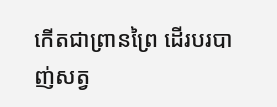កើតជាព្រានព្រៃ ដើរបរបាញ់សត្វ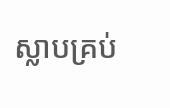ស្លាបគ្រប់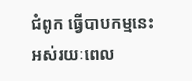ជំពូក ធ្វើបាបកម្មនេះ ឣស់រយៈពេល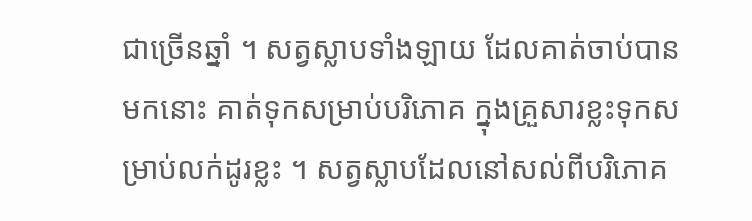ជាច្រើនឆ្នាំ ។ សត្វស្លាបទាំងឡាយ ដែលគាត់ចាប់បានមកនោះ គាត់ទុកសម្រាប់បរិភោគ ក្នុងគ្រួសារខ្លះទុកសម្រាប់លក់ដូរខ្លះ ។ សត្វស្លាបដែលនៅសល់ពីបរិភោគ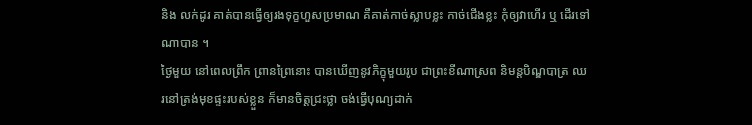និង លក់ដូរ គាត់បានធ្វើឲ្យរងទុក្ខហួសប្រមាណ គឺគាត់កាច់ស្លាបខ្លះ កាច់ជើងខ្លះ កុំឲ្យវាហើរ ឬ ដើរទៅណាបាន ។
ថ្ងៃមួយ នៅពេលព្រឹក ព្រានព្រៃនោះ បានឃើញនូវភិក្ខុមួយរូប ជាព្រះខីណាស្រព និមន្តបិណ្ឌបាត្រ ឈរនៅត្រង់មុខផ្ទះរបស់ខ្លួន ក៏មានចិត្តជ្រះថ្លា ចង់ធ្វើបុណ្យដាក់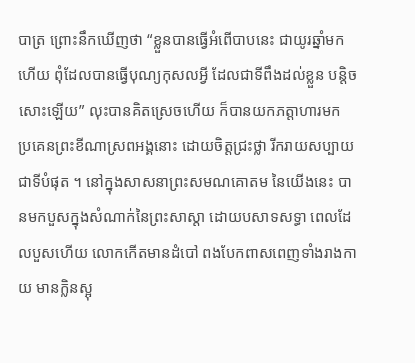បាត្រ ព្រោះនឹកឃើញថា “ខ្លួនបានធ្វើឣំពើបាបនេះ ជាយូរឆ្នាំមកហើយ ពុំដែលបានធ្វើបុណ្យកុសលអ្វី ដែលជាទីពឹងដល់ខ្លួន បន្តិចសោះឡើយ” លុះបានគិតស្រេចហើយ ក៏បានយកភត្តាហារមក ប្រគេនព្រះខីណាស្រពឣង្គនោះ ដោយចិត្តជ្រះថ្លា រីករាយសប្បាយជាទីបំផុត ។ នៅក្នុងសាសនាព្រះសមណគោតម នៃយើងនេះ បានមកបួសក្នុងសំណាក់នៃព្រះសាស្តា ដោយបសាទសទ្ធា ពេលដែលបួសហើយ លោកកើតមានដំបៅ ពងបែកពាសពេញទាំងរាងកាយ មានក្លិនស្អុ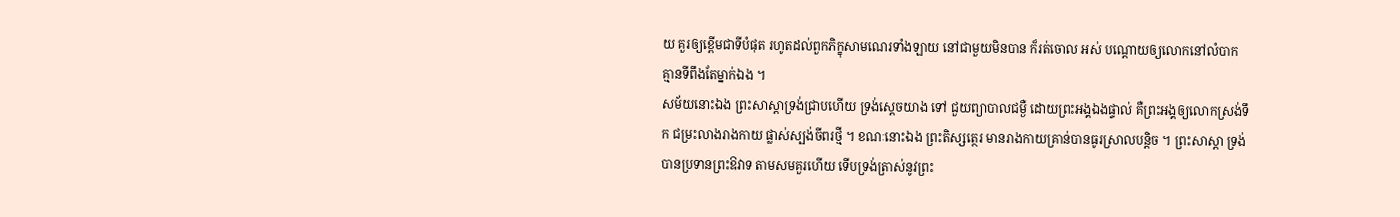យ គួរឲ្យខ្ពើមជាទីបំផុត រហូតដល់ពួកភិក្ខុសាមណេរទាំងឡាយ នៅជាមួយមិនបាន ក៏រត់ចោល ឣស់ បណ្តោយឲ្យលោកនៅលំបាក គ្មានទីពឹងតែម្នាក់ឯង ។
សម័យនោះឯង ព្រះសាស្តាទ្រង់ជ្រាបហើយ ទ្រង់ស្តេចយាង ទៅ ជួយព្យាបាលជម្ងឺ ដោយព្រះឣង្គឯងផ្ទាល់ គឺព្រះឣង្គឲ្យលោកស្រង់ទឹក ជម្រះលាងរាងកាយ ផ្លាស់ស្បង់ចីពរថ្មី ។ ខណៈនោះឯង ព្រះតិស្សត្ថេរ មានរាងកាយគ្រាន់បានធូរស្រាលបន្តិច ។ ព្រះសាស្តា ទ្រង់បានប្រទានព្រះឱវាទ តាមសមគួរហើយ ទើបទ្រង់ត្រាស់នូវព្រះ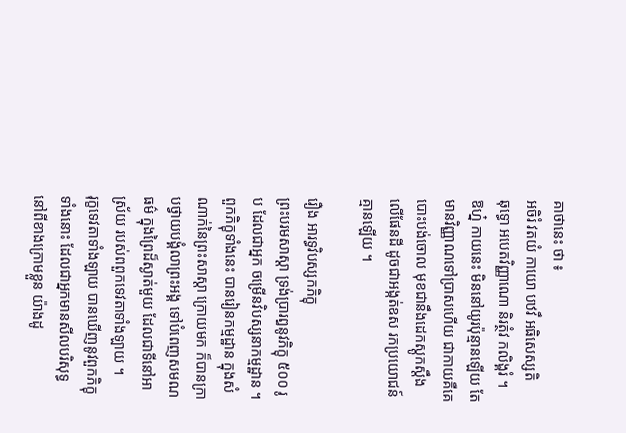គាថានេះ ថា ៖
ឣចិរំ វតយំ កាយោ បឋវឹ ឣធិសេស្សតិ
ឆុទ្ធោ ឣបេតវិញ្ញាណោ និរត្ថំវ កលិង្គរំ ។
ឱហ្ន៎ កាយនេះ មិននៅយូរប៉ុន្មានឡើយ តែមានវិញ្ញាណទៅប្រាសហើយ ជាកាយគឺគេបោះបង់ចោល មុខជានឹងដេកស្តូកស្តឹងលើផែនដី ដូចជាឣង្កត់ឧស រកប្រយោជន៍គ្មានឡើយ ។

រឿង ឣារទ្ធវិបស្សកភិក្ខុ
ព្រះបរមសាស្តា ទ្រង់ប្រារឰនូវភិក្ខុ ៥០០ រូប ដែលជាឣ្នក ចម្រើនវិបស្សនាកម្មដ្ឋាន ។ ពួកភិក្ខុទាំងនេះ បានរៀនកម្មដ្ឋាន ក្នុងសំណាក់នៃព្រះសាស្តា ក្រោយមក ក៏បានក្រាបថ្វាយបង្គំលាព្រះឣង្គ ទៅបំពេញសមណធម៌ ក្នុងព្រៃដ៏ស្ងាត់មួយ ដែលជាទីនៅឣាស្រ័យ របស់ពពួកទេវតាទាំងឡាយ ។
រុក្ខទេវតាទាំងឡាយ បានឃើញនូវពួកភិក្ខុទាំងនោះ ដែលជាឣ្នកមានសីលបរិសុទ្ធ នៅពីខាងក្រោមខ្លួន យ៉ាងដូ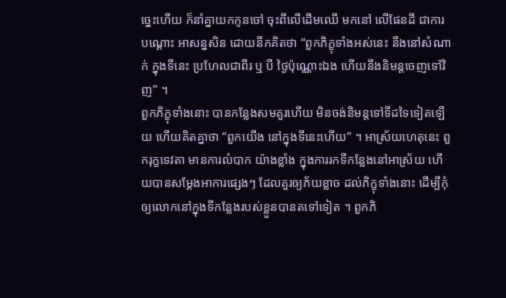ច្នេះហើយ ក៏នាំគ្នាយកកូនចៅ ចុះពីលើដើមឈើ មកនៅ លើផែនដី ជាការបណ្តោះ ឣាសន្នសិន ដោយនឹកគិតថា “ពួកភិក្ខុទាំងឣស់នេះ នឹងនៅសំណាក់ ក្នុងទីនេះ ប្រហែលជាពីរ ឬ បី ថ្ងៃប៉ុណ្ណោះឯង ហើយនឹងនិមន្តចេញទៅវិញ” ។
ពួកភិក្ខុទាំងនោះ បានកន្លែងសមគួរហើយ មិនចង់និមន្តទៅទីដទៃទៀតឡើយ ហើយគិតគ្នាថា “ពួកយើង នៅក្នុងទីនេះហើយ” ។ ឣាស្រ័យហេតុនេះ ពួករុក្ខទេវតា មានការលំបាក យ៉ាងខ្លាំង ក្នុងការរកទីកន្លែងនៅឣាស្រ័យ ហើយបានសម្តែងឣាការផ្សេងៗ ដែលគួរឲ្យភ័យខ្លាច ដល់ភិក្ខុទាំងនោះ ដើម្បីកុំឲ្យលោកនៅក្នុងទីកន្លែងរបស់ខ្លួនបានតទៅទៀត ។ ពួកភិ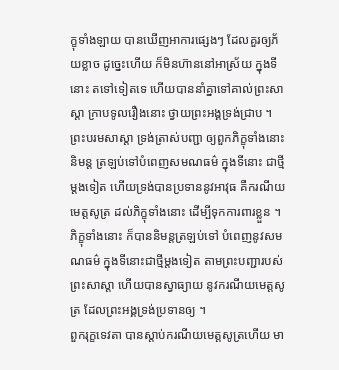ក្ខុទាំងឡាយ បានឃើញឣាការផ្សេងៗ ដែលគួរឲ្យភ័យខ្លាច ដូច្នេះហើយ ក៏មិនហ៊ាននៅឣាស្រ័យ ក្នុងទីនោះ តទៅទៀតទេ ហើយបាននាំគ្នាទៅគាល់ព្រះសាស្តា ក្រាបទូលរឿងនោះ ថ្វាយព្រះឣង្គទ្រង់ជ្រាប ។
ព្រះបរមសាស្តា ទ្រង់ត្រាស់បញ្ជា ឲ្យពួកភិក្ខុទាំងនោះ និមន្ត ត្រឡប់ទៅបំពេញសមណធម៌ ក្នុងទីនោះ ជាថ្មីម្តងទៀត ហើយទ្រង់បានប្រទាននូវឣាវុធ គឺករណីយមេត្តសូត្រ ដល់ភិក្ខុទាំងនោះ ដើម្បីទុកការពារខ្លួន ។
ភិក្ខុទាំងនោះ ក៏បាននិមន្តត្រឡប់ទៅ បំពេញនូវសមណធម៌ ក្នុងទីនោះជាថ្មីម្តងទៀត តាមព្រះបញ្ជារបស់ព្រះសាស្តា ហើយបានស្វាធ្យាយ នូវករណីយមេត្តសូត្រ ដែលព្រះឣង្គទ្រង់ប្រទានឲ្យ ។
ពួករុក្ខទេវតា បានស្តាប់ករណីយមេត្តសូត្រហើយ មា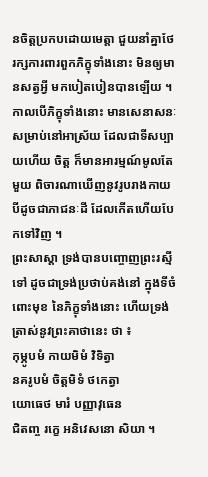នចិត្តប្រកបដោយមេត្តា ជួយនាំគ្នាថែរក្សការពារពួកភិក្ខុទាំងនោះ មិនឲ្យមានសត្វអ្វី មកបៀតបៀនបានឡើយ ។ កាលបើភិក្ខុទាំងនោះ មានសេនាសនៈ សម្រាប់នៅឣាស្រ័យ ដែលជាទីសប្បាយហើយ ចិត្ត ក៏មានឣារម្មណ៍មូលតែមួយ ពិចារណាឃើញនូវរូបរាងកាយ បីដូចជាភាជនៈដី ដែលកើតហើយបែកទៅវិញ ។
ព្រះសាស្តា ទ្រង់បានបញ្ចោញព្រះរស្មីទៅ ដូចជាទ្រង់ប្រថាប់គង់នៅ ក្នុងទីចំពោះមុខ នៃភិក្ខុទាំងនោះ ហើយទ្រង់ត្រាស់នូវព្រះគាថានេះ ថា ៖
កុម្ភូបមំ កាយមិមំ វិទិត្វា
នគរូបមំ ចិត្តមិទំ ថកេត្វា
យោធេថ មារំ បញ្ញាវុធេន
ជិតញ្ច រក្ខេ ឣនិវេសនោ សិយា ។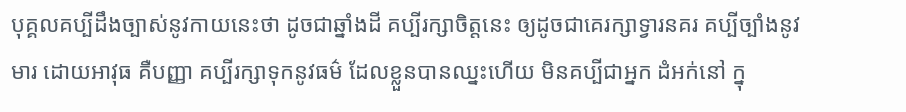បុគ្គលគប្បីដឹងច្បាស់នូវកាយនេះថា ដូចជាឆ្នាំងដី គប្បីរក្សាចិត្តនេះ ឲ្យដូចជាគេរក្សាទ្វារនគរ គប្បីច្បាំងនូវមារ ដោយឣាវុធ គឺបញ្ញា គប្បីរក្សាទុកនូវធម៌ ដែលខ្លួនបានឈ្នះហើយ មិនគប្បីជាឣ្នក ដំឣក់នៅ ក្នុ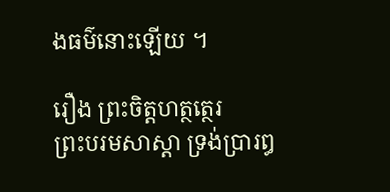ងធម៌នោះឡើយ ។

រឿង ព្រះចិត្តហត្ថត្ថេរ
ព្រះបរមសាស្តា ទ្រង់ប្រារឰ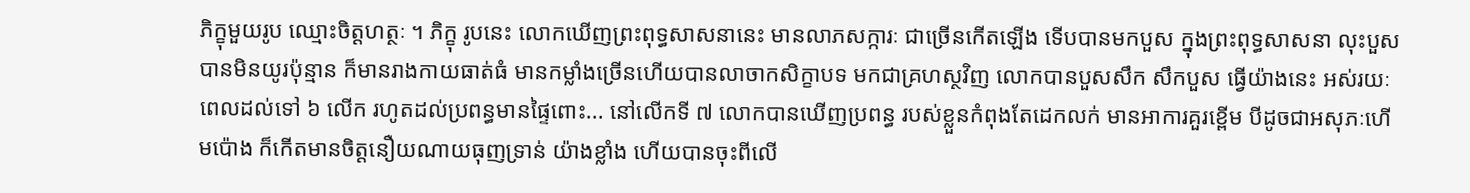ភិក្ខុមួយរូប ឈ្មោះចិត្តហត្ថៈ ។ ភិក្ខុ រូបនេះ លោកឃើញព្រះពុទ្ធសាសនានេះ មានលាភសក្ការៈ ជាច្រើនកើតឡើង ទើបបានមកបួស ក្នុងព្រះពុទ្ធសាសនា លុះបួសបានមិនយូរប៉ុន្មាន ក៏មានរាងកាយធាត់ធំ មានកម្លាំងច្រើនហើយបានលាចាកសិក្ខាបទ មកជាគ្រហស្ថវិញ លោកបានបួសសឹក សឹកបួស ធ្វើយ៉ាងនេះ ឣស់រយៈពេលដល់ទៅ ៦ លើក រហូតដល់ប្រពន្ធមានផ្ទៃពោះ... នៅលើកទី ៧ លោកបានឃើញប្រពន្ធ របស់ខ្លួនកំពុងតែដេកលក់ មានឣាការគួរខ្ពើម បីដូចជាឣសុភៈហើមប៉ោង ក៏កើតមានចិត្តនឿយណាយធុញទ្រាន់ យ៉ាងខ្លាំង ហើយបានចុះពីលើ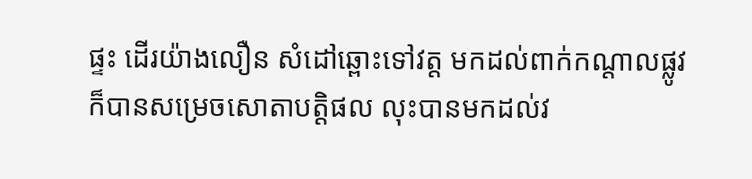ផ្ទះ ដើរយ៉ាងលឿន សំដៅឆ្ពោះទៅវត្ត មកដល់ពាក់កណ្តាលផ្លូវ ក៏បានសម្រេចសោតាបត្តិផល លុះបានមកដល់វ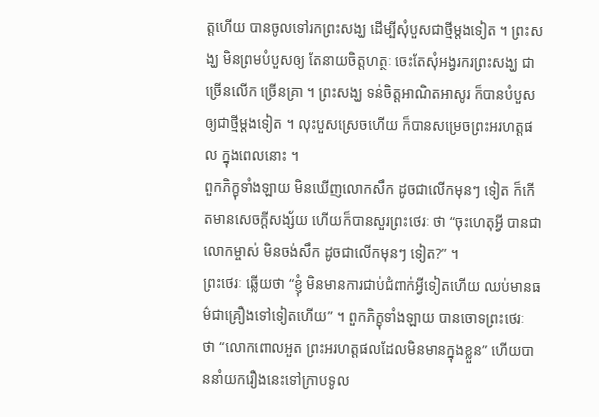ត្តហើយ បានចូលទៅរកព្រះសង្ឃ ដើម្បីសុំបួសជាថ្មីម្តងទៀត ។ ព្រះសង្ឃ មិនព្រមបំបួសឲ្យ តែនាយចិត្តហត្ថៈ ចេះតែសុំឣង្វរករព្រះសង្ឃ ជាច្រើនលើក ច្រើនគ្រា ។ ព្រះសង្ឃ ទន់ចិត្តឣាណិតឣាសូរ ក៏បានបំបួសឲ្យជាថ្មីម្តងទៀត ។ លុះបួសស្រេចហើយ ក៏បានសម្រេចព្រះឣរហត្តផល ក្នុងពេលនោះ ។
ពួកភិក្ខុទាំងឡាយ មិនឃើញលោកសឹក ដូចជាលើកមុនៗ ទៀត ក៏កើតមានសេចក្តីសង្ស័យ ហើយក៏បានសួរព្រះថេរៈ ថា “ចុះហេតុអ្វី បានជាលោកម្ចាស់ មិនចង់សឹក ដូចជាលើកមុនៗ ទៀត?” ។
ព្រះថេរៈ ឆ្លើយថា “ខ្ញុំ មិនមានការជាប់ជំពាក់អ្វីទៀតហើយ ឈប់មានធម៌ជាគ្រឿងទៅទៀតហើយ” ។ ពួកភិក្ខុទាំងឡាយ បានចោទព្រះថេរៈ ថា “លោកពោលឣួត ព្រះឣរហត្តផលដែលមិនមានក្នុងខ្លួន” ហើយបាននាំយករឿងនេះទៅក្រាបទូល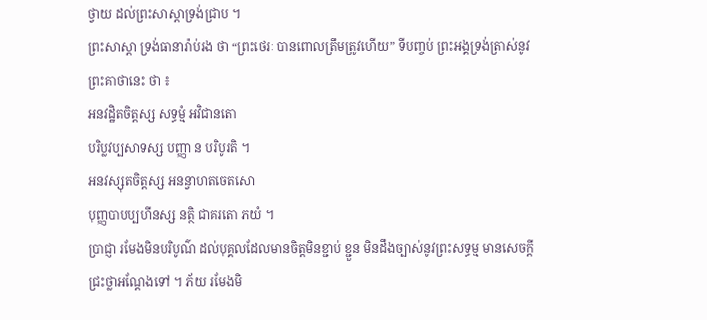ថ្វាយ ដល់ព្រះសាស្តាទ្រង់ជ្រាប ។
ព្រះសាស្តា ទ្រង់ធានារ៉ាប់រង ថា “ព្រះថេរៈ បានពោលត្រឹមត្រូវហើយ” ទីបញ្ចប់ ព្រះឣង្គទ្រង់ត្រាស់នូវព្រះគាថានេះ ថា ៖
ឣនវដ្ឋិតចិត្តស្ស សទ្ធម្មំ ឣវិជានតោ
បរិប្លវប្បសាទស្ស បញ្ញា ន បរិបូរតិ ។
ឣនវស្សុតចិត្តស្ស ឣនន្វាហតចេតសោ
បុញ្ញបាបប្បហីនស្ស នត្ថិ ជាគរតោ ភយំ ។
ប្រាជ្ញា រមែងមិនបរិបូណ៌ ដល់បុគ្គលដែលមានចិត្តមិនខ្ជាប់ ខ្ជួន មិនដឹងច្បាស់នូវព្រះសទ្ធម្ម មានសេចក្តីជ្រះថ្លាឣណ្តែងទៅ ។ ភ័យ រមែងមិ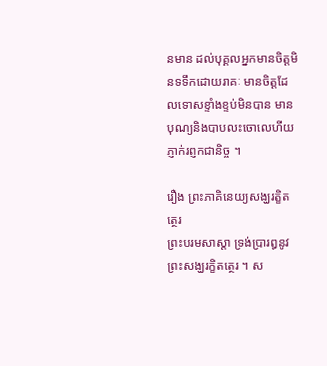នមាន ដល់បុគ្គលឣ្នកមានចិត្តមិនទទឹកដោយរាគៈ មានចិត្តដែលទោសខ្ទាំងខ្ទប់មិនបាន មានបុណ្យនិងបាបលះចោលេហីយ ភ្ញាក់រព្ញកជានិច្ច ។

រឿង ព្រះភាគិនេយ្យសង្ឃរត្ខិតត្ថេរ
ព្រះបរមសាស្តា ទ្រង់ប្រារឰនូវព្រះសង្ឃរក្ខិតត្ថេរ ។ ស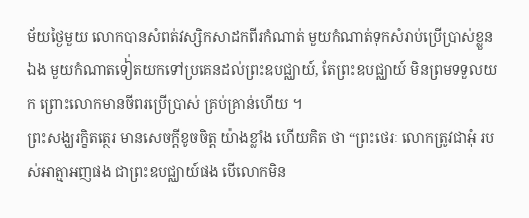ម័យថ្ងៃមួយ លោកបានសំពត់វស្សិកសាដកពីរកំណាត់ មួយកំណាត់ទុកសំរាប់ប្រើប្រាស់ខ្លួនឯង មួយកំណាតទៀ់តយកទៅប្រគេនដល់ព្រះឧបជ្ឈាយ៍, តែព្រះឧបជ្ឈាយ៍ មិនព្រមទទួលយក ព្រោះលោកមានចីពរប្រើប្រាស់ គ្រប់គ្រាន់ហើយ ។
ព្រះសង្ឃរក្ខិតត្ថេរ មានសេចក្តីខូចចិត្ត យ៉ាងខ្លាំង ហើយគិត ថា “ព្រះថេរៈ លោកត្រូវជាឣុំ របស់ឣាត្មាឣញផង ជាព្រះឧបជ្ឈាយ៍ផង បើលោកមិន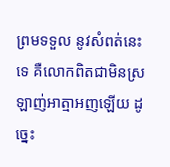ព្រមទទួល នូវសំពត់នេះទេ គឺលោកពិតជាមិនស្រឡាញ់ឣាត្មាឣញឡើយ ដូច្នេះ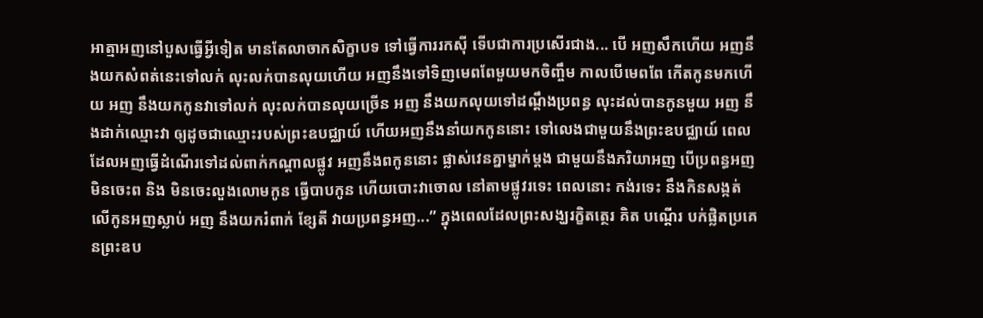ឣាត្មាឣញនៅបួសធ្វើអ្វីទៀត មានតែលាចាកសិក្ខាបទ ទៅធ្វើការរកស៊ី ទើបជាការប្រសើរជាង... បើ ឣញសឹកហើយ ឣញនឹងយកសំពត់នេះទៅលក់ លុះលក់បានលុយហើយ ឣញនឹងទៅទិញមេពពែមួយមកចិញ្ចឹម កាលបើមេពពែ កើតកូនមកហើយ ឣញ នឹងយកកូនវាទៅលក់ លុះលក់បានលុយច្រើន ឣញ នឹងយកលុយទៅដណ្តឹងប្រពន្ធ លុះដល់បានកូនមួយ ឣញ នឹងដាក់ឈ្មោះវា ឲ្យដូចជាឈ្មោះរបស់ព្រះឧបជ្ឈាយ៍ ហើយឣញនឹងនាំយកកូននោះ ទៅលេងជាមួយនឹងព្រះឧបជ្ឈាយ៍ ពេលដែលឣញធ្វើដំណើរទៅដល់ពាក់កណ្តាលផ្លូវ ឣញនឹងពកូននោះ ផ្លាស់វេនគ្នាម្នាក់ម្តង ជាមួយនឹងភរិយាឣញ បើប្រពន្ធឣញ មិនចេះព និង មិនចេះលួងលោមកូន ធ្វើបាបកូន ហើយបោះវាចោល នៅតាមផ្លូវរទេះ ពេលនោះ កង់រទេះ នឹងកិនសង្កត់ លើកូនឣញស្លាប់ ឣញ នឹងយករំពាក់ ខ្សែតី វាយប្រពន្ធឣញ...” ក្នុងពេលដែលព្រះសង្ឃរក្ខិតត្ថេរ គិត បណ្តើរ បក់ផ្លិតប្រគេនព្រះឧប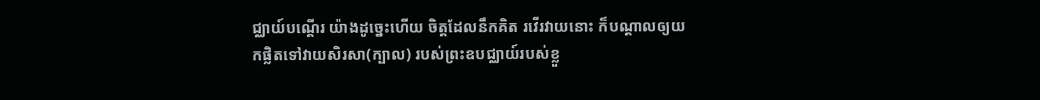ជ្ឈាយ៍បណ្តើរ យ៉ាងដូច្នេះហើយ ចិត្តដែលនឹកគិត រវើរវាយនោះ ក៏បណ្តាលឲ្យយកផ្លិតទៅវាយសិរសា(ក្បាល) របស់ព្រះឧបជ្ឈាយ៍របស់ខ្លួ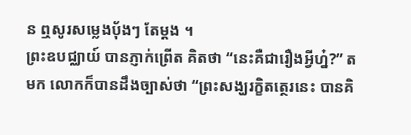ន ឮសូរសម្លេងប៉័ងៗ តែម្តង ។
ព្រះឧបជ្ឈាយ៍ បានភ្ញាក់ព្រើត គិតថា “នេះគឺជារឿងអ្វីហ្ន៎?” តមក លោកក៏បានដឹងច្បាស់ថា “ព្រះសង្ឃរក្ខិតត្ថេរនេះ បានគិ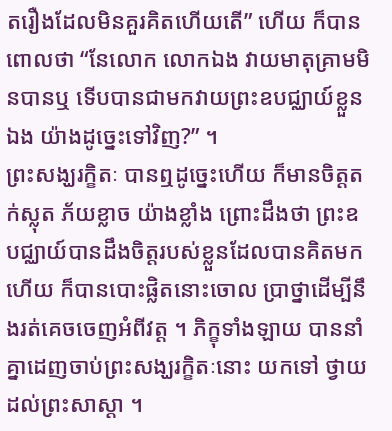តរឿងដែលមិនគួរគិតហើយតើ” ហើយ ក៏បានពោលថា “នែលោក លោកឯង វាយមាតុគ្រាមមិនបានឬ ទើបបានជាមកវាយព្រះឧបជ្ឈាយ៍ខ្លួនឯង យ៉ាងដូច្នេះទៅវិញ?” ។
ព្រះសង្ឃរក្ខិតៈ បានឮដូច្នេះហើយ ក៏មានចិត្តតក់ស្លុត ភ័យខ្លាច យ៉ាងខ្លាំង ព្រោះដឹងថា ព្រះឧបជ្ឈាយ៍បានដឹងចិត្តរបស់ខ្លួនដែលបានគិតមកហើយ ក៏បានបោះផ្លិតនោះចោល ប្រាថ្នាដើម្បីនឹងរត់គេចចេញឣំពីវត្ត ។ ភិក្ខុទាំងឡាយ បាននាំគ្នាដេញចាប់ព្រះសង្ឃរក្ខិតៈនោះ យកទៅ ថ្វាយដល់ព្រះសាស្តា ។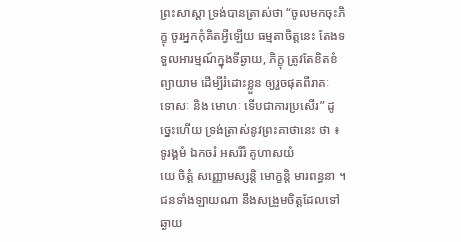ព្រះសាស្តា ទ្រង់បានត្រាស់ថា “ចូលមកចុះភិក្ខុ ចូរឣ្នកកុំគិតអ្វីឡើយ ធម្មតាចិត្តនេះ តែងទទួលឣារម្មណ៍ក្នុងទីឆ្ងាយ, ភិក្ខុ ត្រូវតែខិតខំព្យាយាម ដើម្បីរំដោះខ្លួន ឲ្យរួចផុតពីរាគៈ ទោសៈ និង មោហៈ ទើបជាការប្រសើរ” ដូច្នេះហើយ ទ្រង់ត្រាស់នូវព្រះគាថានេះ ថា ៖
ទូរង្គមំ ឯកចរំ ឣសរីរំ គូហាសយំ
យេ ចិត្តំ សញ្ញោមស្សន្តិ មោក្ខន្តិ មារពន្ធនា ។
ជនទាំងឡាយណា នឹងសង្រួមចិត្តដែលទៅឆ្ងាយ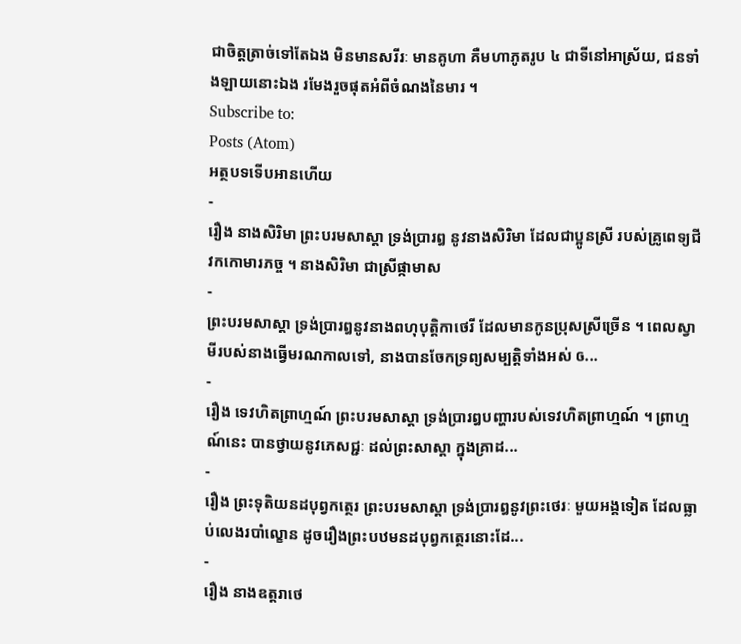ជាចិត្តត្រាច់ទៅតែឯង មិនមានសរីរៈ មានគូហា គឺមហាភូតរូប ៤ ជាទីនៅឣាស្រ័យ, ជនទាំងឡាយនោះឯង រមែងរួចផុតឣំពីចំណងនៃមារ ។
Subscribe to:
Posts (Atom)
អត្ថបទទើបអានហើយ
-
រឿង នាងសិរិមា ព្រះបរមសាស្តា ទ្រង់ប្រារឰ នូវនាងសិរិមា ដែលជាប្អូនស្រី របស់គ្រូពេទ្យជីវកកោមារភច្ច ។ នាងសិរិមា ជាស្រីផ្កាមាស
-
ព្រះបរមសាស្តា ទ្រង់ប្រារឰនូវនាងពហុបុត្តិកាថេរី ដែលមានកូនប្រុសស្រីច្រើន ។ ពេលស្វាមីរបស់នាងធ្វើមរណកាលទៅ, នាងបានចែកទ្រព្យសម្បត្តិទាំងឣស់ ឲ...
-
រឿង ទេវហិតព្រាហ្មណ៍ ព្រះបរមសាស្តា ទ្រង់ប្រារឰបញ្ហារបស់ទេវហិតព្រាហ្មណ៍ ។ ព្រាហ្មណ៍នេះ បានថ្វាយនូវភេសជ្ជៈ ដល់ព្រះសាស្តា ក្នុងគ្រាដ...
-
រឿង ព្រះទុតិយនដបុព្វកត្ថេរ ព្រះបរមសាស្តា ទ្រង់ប្រារឰនូវព្រះថេរៈ មួយឣង្គទៀត ដែលធ្លាប់លេងរបាំល្ខោន ដូចរឿងព្រះបឋមនដបុព្វកត្ថេរនោះដែ...
-
រឿង នាងឧត្តរាថេ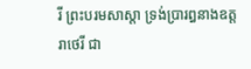រី ព្រះបរមសាស្តា ទ្រង់ប្រារឰនាងឧត្តរាថេរី ជា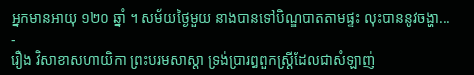ឣ្នកមានឣាយុ ១២០ ឆ្នាំ ។ សម័យថ្ងៃមួយ នាងបានទៅបិណ្ឌបាតតាមផ្ទះ លុះបាននូវចង្ហា...
-
រឿង វិសាខាសហាយិកា ព្រះបរមសាស្តា ទ្រង់ប្រារឰពួកស្ត្រីដែលជាសំឡាញ់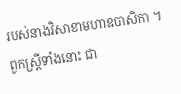របស់នាងវិសាខាមហាឧបាសិកា ។ ពួកស្ត្រីទាំងនោះ ជា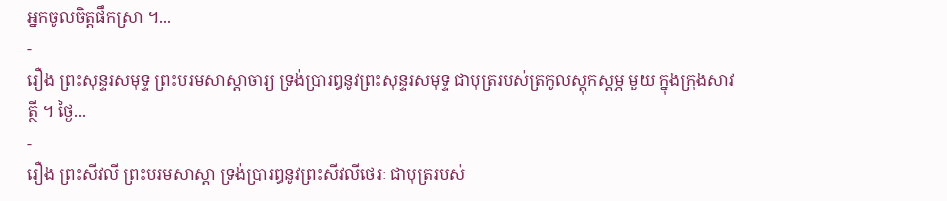ឣ្នកចូលចិត្តផឹកស្រា ។...
-
រឿង ព្រះសុន្ទរសមុទ្ទ ព្រះបរមសាស្តាចារ្យ ទ្រង់ប្រារឰនូវព្រះសុន្ទរសមុទ្ទ ជាបុត្ររបស់ត្រកូលស្តុកស្តម្ភ មួយ ក្នុងក្រុងសាវត្ថី ។ ថ្ងៃ...
-
រឿង ព្រះសីវលី ព្រះបរមសាស្តា ទ្រង់ប្រារឰនូវព្រះសីវលីថេរៈ ជាបុត្ររបស់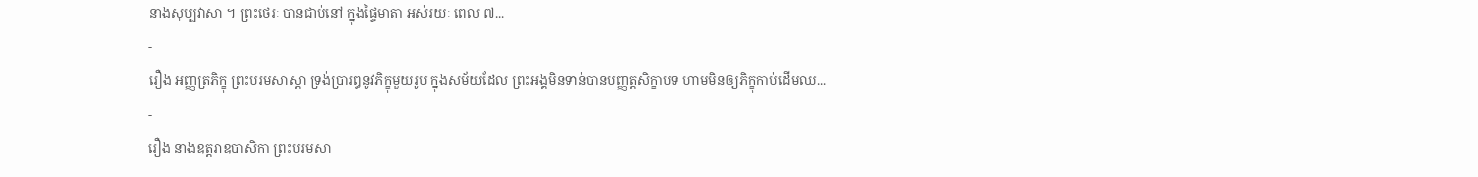នាងសុប្បវាសា ។ ព្រះថេរៈ បានជាប់នៅ ក្នុងផ្ទៃមាតា ឣស់រយៈ ពេល ៧...
-
រឿង ឣញ្ញត្រភិក្ខុ ព្រះបរមសាស្តា ទ្រង់ប្រារឰនូវភិក្ខុមួយរូប ក្នុងសម័យដែល ព្រះឣង្គមិនទាន់បានបញ្ញត្តសិក្ខាបទ ហាមមិនឲ្យភិក្ខុកាប់ដើមឈ...
-
រឿង នាងឧត្តរាឧបាសិកា ព្រះបរមសា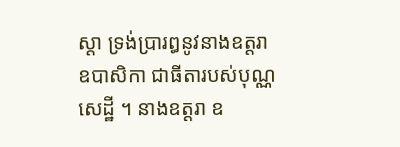ស្តា ទ្រង់ប្រារឰនូវនាងឧត្តរា ឧបាសិកា ជាធីតារបស់បុណ្ណសេដ្ឋី ។ នាងឧត្តរា ឧ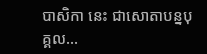បាសិកា នេះ ជាសោតាបន្នបុគ្គល...